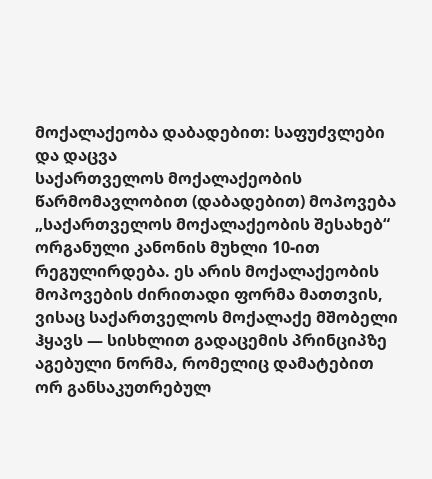მოქალაქეობა დაბადებით: საფუძვლები და დაცვა
საქართველოს მოქალაქეობის წარმომავლობით (დაბადებით) მოპოვება „საქართველოს მოქალაქეობის შესახებ“ ორგანული კანონის მუხლი 10-ით რეგულირდება. ეს არის მოქალაქეობის მოპოვების ძირითადი ფორმა მათთვის, ვისაც საქართველოს მოქალაქე მშობელი ჰყავს — სისხლით გადაცემის პრინციპზე აგებული ნორმა, რომელიც დამატებით ორ განსაკუთრებულ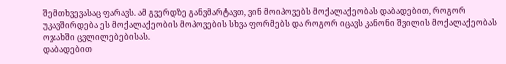შემთხვევასაც ფარავს. ამ გვერდზე განვმარტავთ, ვინ მოიპოვებს მოქალაქეობას დაბადებით, როგორ უკავშირდება ეს მოქალაქეობის მოპოვების სხვა ფორმებს და როგორ იცავს კანონი შვილის მოქალაქეობას ოჯახში ცვლილებებისას.
დაბადებით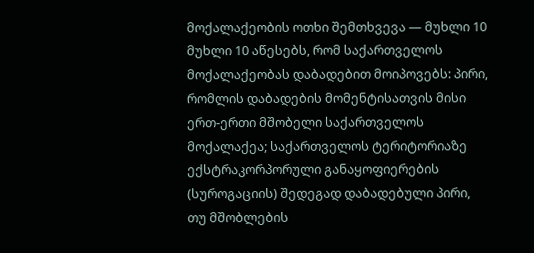მოქალაქეობის ოთხი შემთხვევა — მუხლი 10
მუხლი 10 აწესებს, რომ საქართველოს მოქალაქეობას დაბადებით მოიპოვებს: პირი, რომლის დაბადების მომენტისათვის მისი ერთ-ერთი მშობელი საქართველოს მოქალაქეა; საქართველოს ტერიტორიაზე ექსტრაკორპორული განაყოფიერების (სუროგაციის) შედეგად დაბადებული პირი, თუ მშობლების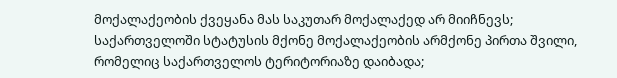მოქალაქეობის ქვეყანა მას საკუთარ მოქალაქედ არ მიიჩნევს; საქართველოში სტატუსის მქონე მოქალაქეობის არმქონე პირთა შვილი, რომელიც საქართველოს ტერიტორიაზე დაიბადა;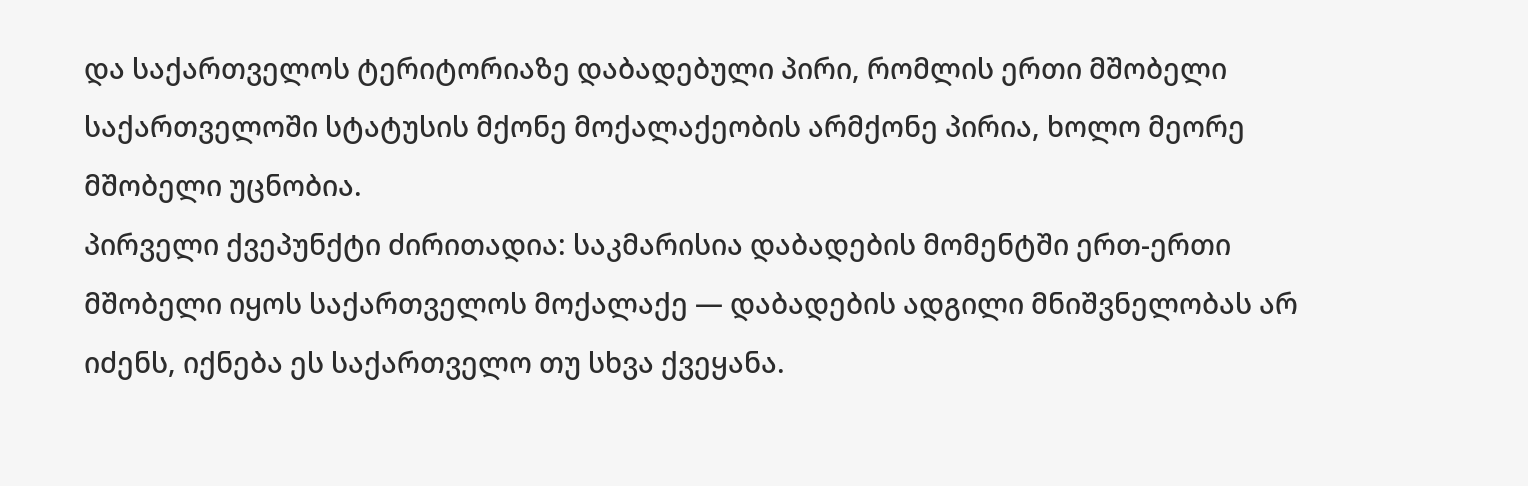და საქართველოს ტერიტორიაზე დაბადებული პირი, რომლის ერთი მშობელი საქართველოში სტატუსის მქონე მოქალაქეობის არმქონე პირია, ხოლო მეორე მშობელი უცნობია.
პირველი ქვეპუნქტი ძირითადია: საკმარისია დაბადების მომენტში ერთ-ერთი მშობელი იყოს საქართველოს მოქალაქე — დაბადების ადგილი მნიშვნელობას არ იძენს, იქნება ეს საქართველო თუ სხვა ქვეყანა.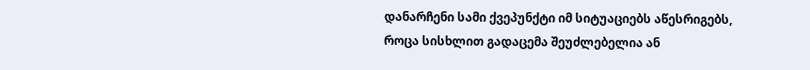დანარჩენი სამი ქვეპუნქტი იმ სიტუაციებს აწესრიგებს, როცა სისხლით გადაცემა შეუძლებელია ან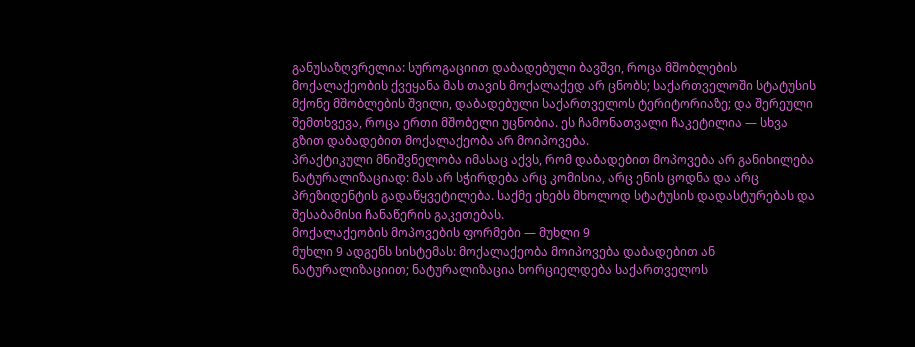განუსაზღვრელია: სუროგაციით დაბადებული ბავშვი, როცა მშობლების მოქალაქეობის ქვეყანა მას თავის მოქალაქედ არ ცნობს; საქართველოში სტატუსის მქონე მშობლების შვილი, დაბადებული საქართველოს ტერიტორიაზე; და შერეული შემთხვევა, როცა ერთი მშობელი უცნობია. ეს ჩამონათვალი ჩაკეტილია — სხვა გზით დაბადებით მოქალაქეობა არ მოიპოვება.
პრაქტიკული მნიშვნელობა იმასაც აქვს, რომ დაბადებით მოპოვება არ განიხილება ნატურალიზაციად: მას არ სჭირდება არც კომისია, არც ენის ცოდნა და არც პრეზიდენტის გადაწყვეტილება. საქმე ეხებს მხოლოდ სტატუსის დადასტურებას და შესაბამისი ჩანაწერის გაკეთებას.
მოქალაქეობის მოპოვების ფორმები — მუხლი 9
მუხლი 9 ადგენს სისტემას: მოქალაქეობა მოიპოვება დაბადებით ან ნატურალიზაციით; ნატურალიზაცია ხორციელდება საქართველოს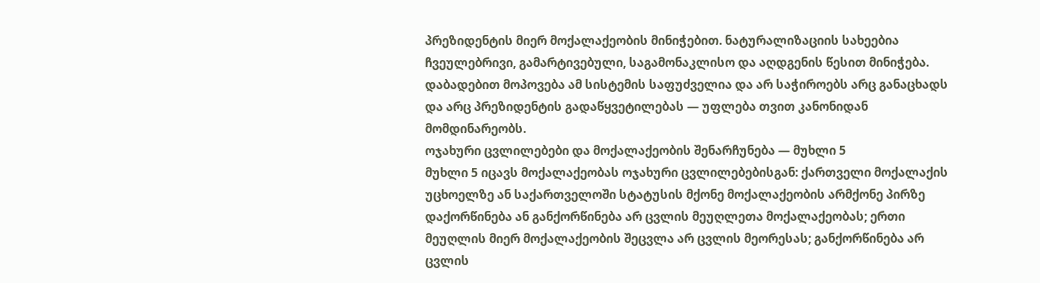პრეზიდენტის მიერ მოქალაქეობის მინიჭებით. ნატურალიზაციის სახეებია ჩვეულებრივი, გამარტივებული, საგამონაკლისო და აღდგენის წესით მინიჭება. დაბადებით მოპოვება ამ სისტემის საფუძველია და არ საჭიროებს არც განაცხადს და არც პრეზიდენტის გადაწყვეტილებას — უფლება თვით კანონიდან მომდინარეობს.
ოჯახური ცვლილებები და მოქალაქეობის შენარჩუნება — მუხლი 5
მუხლი 5 იცავს მოქალაქეობას ოჯახური ცვლილებებისგან: ქართველი მოქალაქის უცხოელზე ან საქართველოში სტატუსის მქონე მოქალაქეობის არმქონე პირზე დაქორწინება ან განქორწინება არ ცვლის მეუღლეთა მოქალაქეობას; ერთი მეუღლის მიერ მოქალაქეობის შეცვლა არ ცვლის მეორესას; განქორწინება არ ცვლის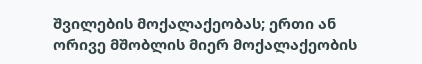შვილების მოქალაქეობას; ერთი ან ორივე მშობლის მიერ მოქალაქეობის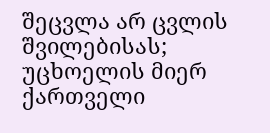შეცვლა არ ცვლის შვილებისას; უცხოელის მიერ ქართველი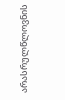არასრულწლოვნის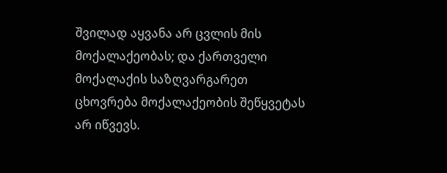შვილად აყვანა არ ცვლის მის მოქალაქეობას; და ქართველი მოქალაქის საზღვარგარეთ ცხოვრება მოქალაქეობის შეწყვეტას არ იწვევს.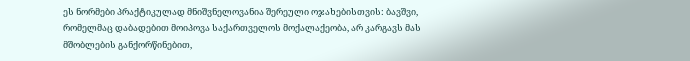ეს ნორმები პრაქტიკულად მნიშვნელოვანია შერეული ოჯახებისთვის: ბავშვი, რომელმაც დაბადებით მოიპოვა საქართველოს მოქალაქეობა, არ კარგავს მას მშობლების განქორწინებით,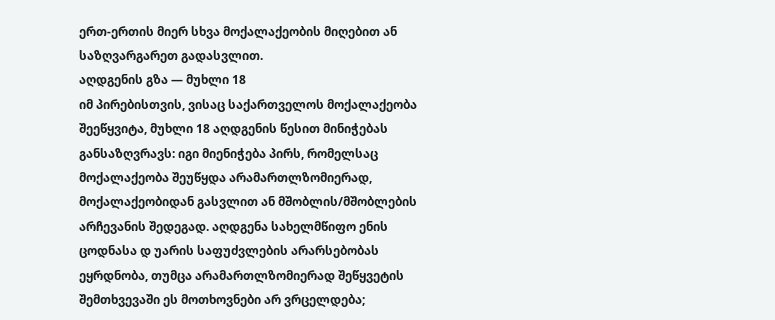ერთ-ერთის მიერ სხვა მოქალაქეობის მიღებით ან საზღვარგარეთ გადასვლით.
აღდგენის გზა — მუხლი 18
იმ პირებისთვის, ვისაც საქართველოს მოქალაქეობა შეეწყვიტა, მუხლი 18 აღდგენის წესით მინიჭებას განსაზღვრავს: იგი მიენიჭება პირს, რომელსაც მოქალაქეობა შეუწყდა არამართლზომიერად, მოქალაქეობიდან გასვლით ან მშობლის/მშობლების არჩევანის შედეგად. აღდგენა სახელმწიფო ენის ცოდნასა დ უარის საფუძვლების არარსებობას ეყრდნობა, თუმცა არამართლზომიერად შეწყვეტის შემთხვევაში ეს მოთხოვნები არ ვრცელდება;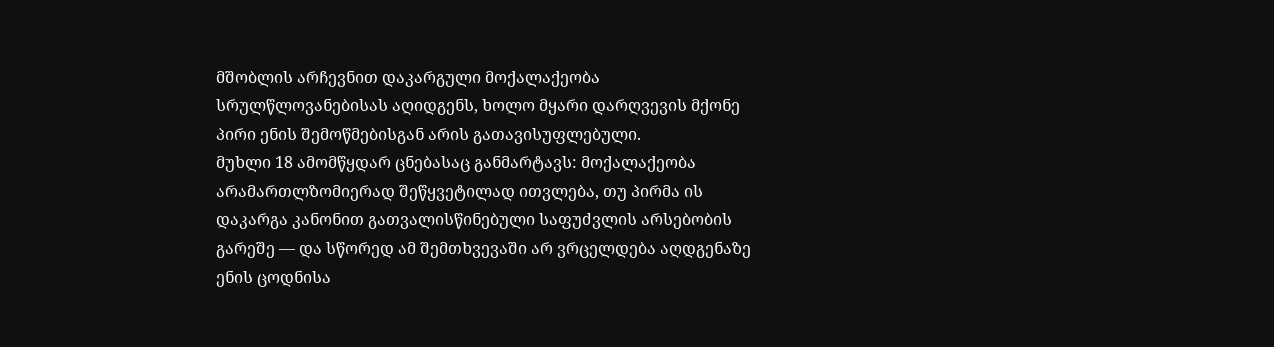მშობლის არჩევნით დაკარგული მოქალაქეობა სრულწლოვანებისას აღიდგენს, ხოლო მყარი დარღვევის მქონე პირი ენის შემოწმებისგან არის გათავისუფლებული.
მუხლი 18 ამომწყდარ ცნებასაც განმარტავს: მოქალაქეობა არამართლზომიერად შეწყვეტილად ითვლება, თუ პირმა ის დაკარგა კანონით გათვალისწინებული საფუძვლის არსებობის გარეშე — და სწორედ ამ შემთხვევაში არ ვრცელდება აღდგენაზე ენის ცოდნისა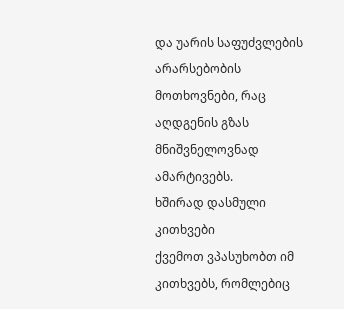და უარის საფუძვლების არარსებობის მოთხოვნები, რაც აღდგენის გზას მნიშვნელოვნად ამარტივებს.
ხშირად დასმული კითხვები
ქვემოთ ვპასუხობთ იმ კითხვებს, რომლებიც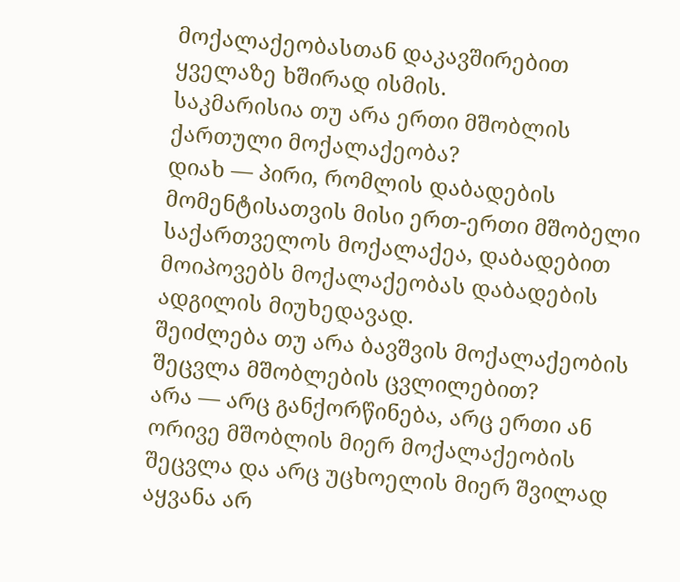მოქალაქეობასთან დაკავშირებით ყველაზე ხშირად ისმის.
საკმარისია თუ არა ერთი მშობლის ქართული მოქალაქეობა?
დიახ — პირი, რომლის დაბადების მომენტისათვის მისი ერთ-ერთი მშობელი საქართველოს მოქალაქეა, დაბადებით მოიპოვებს მოქალაქეობას დაბადების ადგილის მიუხედავად.
შეიძლება თუ არა ბავშვის მოქალაქეობის შეცვლა მშობლების ცვლილებით?
არა — არც განქორწინება, არც ერთი ან ორივე მშობლის მიერ მოქალაქეობის შეცვლა და არც უცხოელის მიერ შვილად აყვანა არ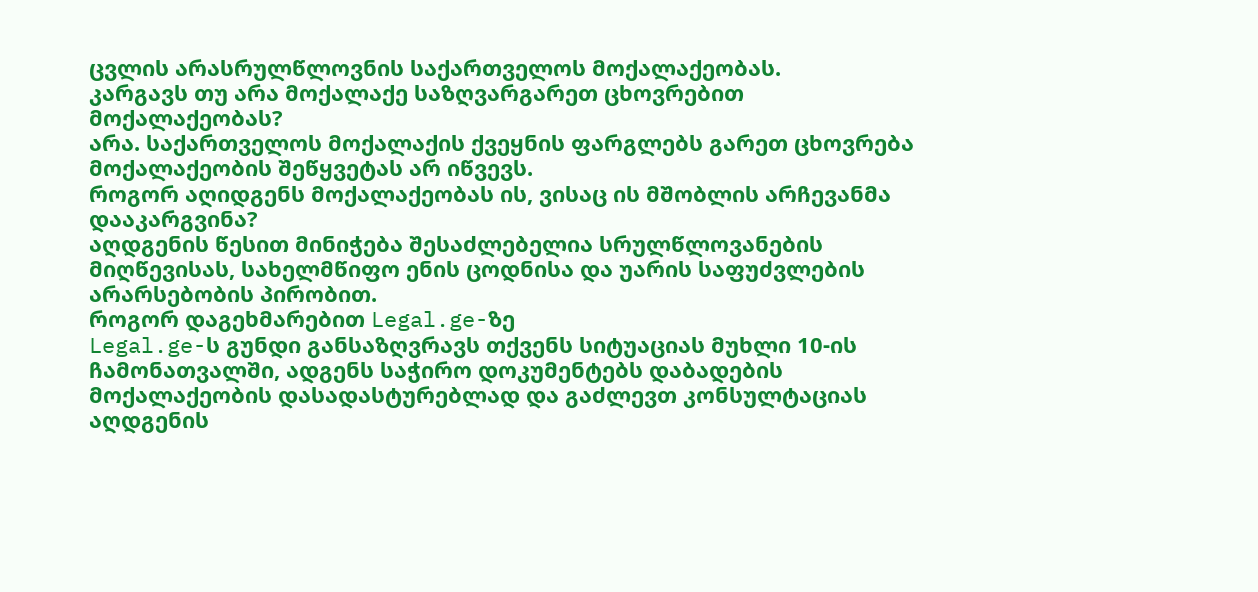ცვლის არასრულწლოვნის საქართველოს მოქალაქეობას.
კარგავს თუ არა მოქალაქე საზღვარგარეთ ცხოვრებით მოქალაქეობას?
არა. საქართველოს მოქალაქის ქვეყნის ფარგლებს გარეთ ცხოვრება მოქალაქეობის შეწყვეტას არ იწვევს.
როგორ აღიდგენს მოქალაქეობას ის, ვისაც ის მშობლის არჩევანმა დააკარგვინა?
აღდგენის წესით მინიჭება შესაძლებელია სრულწლოვანების მიღწევისას, სახელმწიფო ენის ცოდნისა და უარის საფუძვლების არარსებობის პირობით.
როგორ დაგეხმარებით Legal.ge-ზე
Legal.ge-ს გუნდი განსაზღვრავს თქვენს სიტუაციას მუხლი 10-ის ჩამონათვალში, ადგენს საჭირო დოკუმენტებს დაბადების მოქალაქეობის დასადასტურებლად და გაძლევთ კონსულტაციას აღდგენის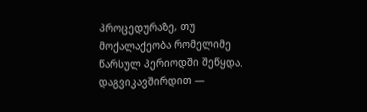პროცედურაზე, თუ მოქალაქეობა რომელიმე წარსულ პერიოდში შეწყდა. დაგვიკავშირდით —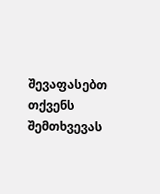შევაფასებთ თქვენს შემთხვევას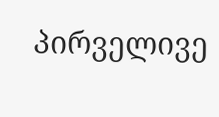პირველივე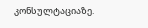კონსულტაციაზე.